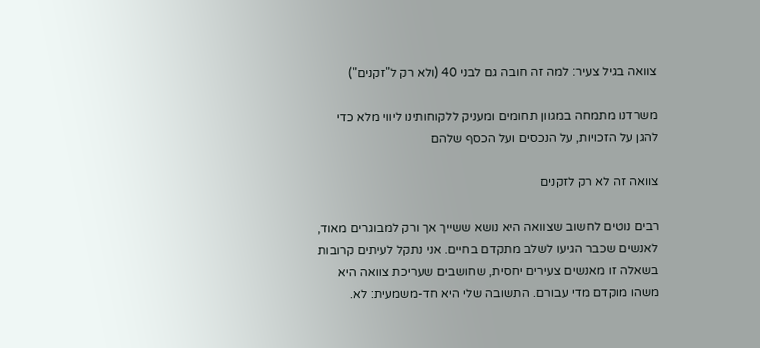צוואה בגיל צעיר: למה זה חובה גם לבני 40 (ולא רק ל"זקנים")

משרדנו מתמחה במגוון תחומים ומעניק ללקוחותינו ליווי מלא כדי להגן על הזכויות, על הנכסים ועל הכסף שלהם

צוואה זה לא רק לזקנים

רבים נוטים לחשוב שצוואה היא נושא ששייך אך ורק למבוגרים מאוד, לאנשים שכבר הגיעו לשלב מתקדם בחיים. אני נתקל לעיתים קרובות בשאלה זו מאנשים צעירים יחסית, שחושבים שעריכת צוואה היא משהו מוקדם מדי עבורם. התשובה שלי היא חד-משמעית: לא.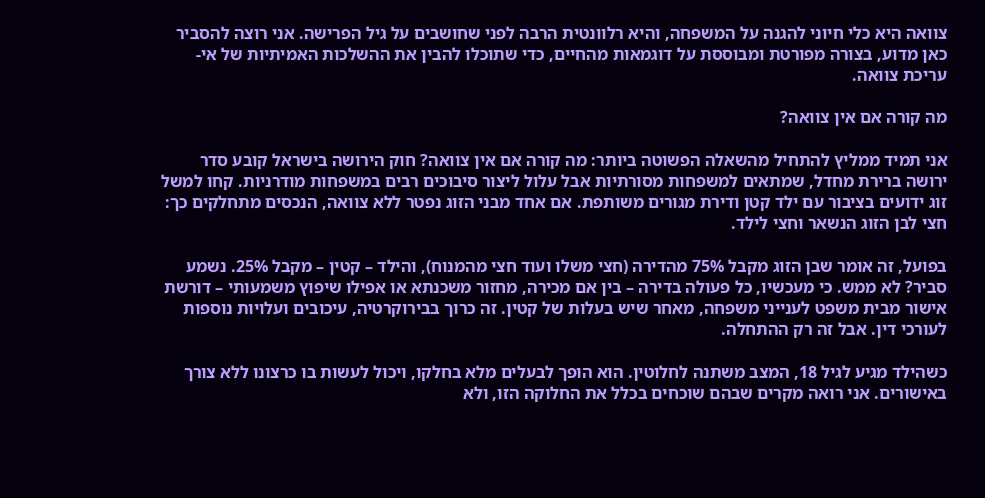צוואה היא כלי חיוני להגנה על המשפחה, והיא רלוונטית הרבה לפני שחושבים על גיל הפרישה. אני רוצה להסביר כאן מדוע, בצורה מפורטת ומבוססת על דוגמאות מהחיים, כדי שתוכלו להבין את ההשלכות האמיתיות של אי-עריכת צוואה.

מה קורה אם אין צוואה?

אני תמיד ממליץ להתחיל מהשאלה הפשוטה ביותר: מה קורה אם אין צוואה? חוק הירושה בישראל קובע סדר ירושה ברירת מחדל, שמתאים למשפחות מסורתיות אבל עלול ליצור סיבוכים רבים במשפחות מודרניות. קחו למשל זוג ידועים בציבור עם ילד קטן ודירת מגורים משותפת. אם אחד מבני הזוג נפטר ללא צוואה, הנכסים מתחלקים כך: חצי לבן הזוג הנשאר וחצי לילד.

בפועל, זה אומר שבן הזוג מקבל 75% מהדירה (חצי משלו ועוד חצי מהמנוח), והילד – קטין – מקבל 25%. נשמע סביר? לא ממש. כי מעכשיו, כל פעולה בדירה – בין אם מכירה, מחזור משכנתא או אפילו שיפוץ משמעותי – דורשת אישור מבית משפט לענייני משפחה, מאחר שיש בעלות של קטין. זה כרוך בבירוקרטיה, עיכובים ועלויות נוספות לעורכי דין. אבל זה רק ההתחלה.

כשהילד מגיע לגיל 18, המצב משתנה לחלוטין. הוא הופך לבעלים מלא בחלקו, ויכול לעשות בו כרצונו ללא צורך באישורים. אני רואה מקרים שבהם שוכחים בכלל את החלוקה הזו, ולא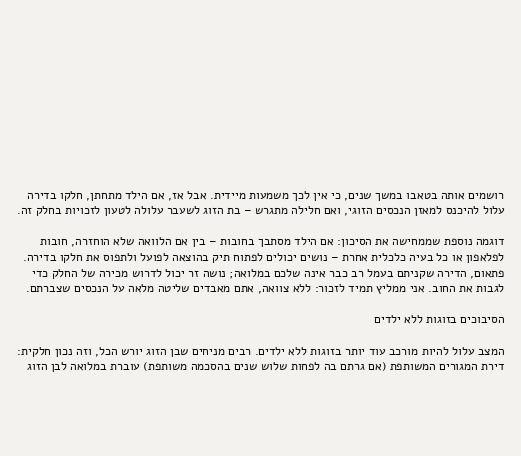רושמים אותה בטאבו במשך שנים, כי אין לכך משמעות מיידית. אבל אז, אם הילד מתחתן, חלקו בדירה עלול להיכנס למאזן הנכסים הזוגי, ואם חלילה מתגרש – בת הזוג לשעבר עלולה לטעון לזכויות בחלק זה.

דוגמה נוספת שממחישה את הסיכון: אם הילד מסתבך בחובות – בין אם הלוואה שלא הוחזרה, חובות לפלאפון או כל בעיה כלכלית אחרת – נושים יכולים לפתוח תיק בהוצאה לפועל ולתפוס את חלקו בדירה. פתאום, הדירה שקניתם בעמל רב כבר אינה שלכם במלואה; נושה זר יכול לדרוש מכירה של החלק כדי לגבות את החוב. אני ממליץ תמיד לזכור: ללא צוואה, אתם מאבדים שליטה מלאה על הנכסים שצברתם.

הסיבוכים בזוגות ללא ילדים

המצב עלול להיות מורכב עוד יותר בזוגות ללא ילדים. רבים מניחים שבן הזוג יורש הכל, וזה נכון חלקית: דירת המגורים המשותפת (אם גרתם בה לפחות שלוש שנים בהסכמה משותפת) עוברת במלואה לבן הזוג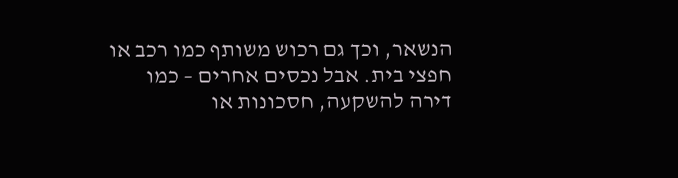הנשאר, וכך גם רכוש משותף כמו רכב או חפצי בית. אבל נכסים אחרים – כמו דירה להשקעה, חסכונות או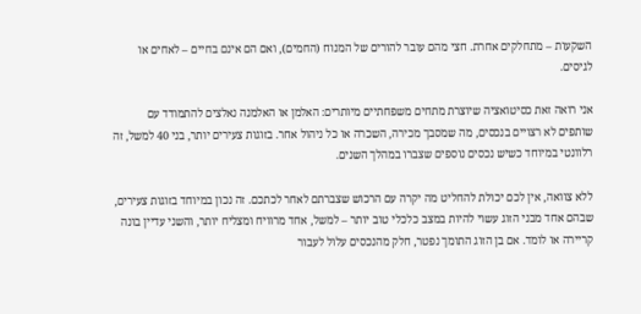השקעות – מתחלקים אחרת. חצי מהם עובר להורים של המנוח (החמים), ואם הם אינם בחיים – לאחים או לגיסים.

אני רואה זאת כסיטואציה שיוצרת מתחים משפחתיים מיותרים: האלמן או האלמנה נאלצים להתמודד עם שותפים לא רצויים בנכסים, מה שמסבך מכירה, השכרה או כל ניהול אחר. בזוגות צעירים יותר, בני 40 למשל, זה רלוונטי במיוחד כשיש נכסים נוספים שצברו במהלך השנים.

ללא צוואה, אין לכם יכולת להחליט מה יקרה עם הרכוש שצברתם לאחר לכתכם. זה נכון במיוחד בזוגות צעירים, שבהם אחד מבני הזוג עשוי להיות במצב כלכלי טוב יותר – למשל, אחד מרוויח ומצליח יותר, והשני עדיין בונה קריירה או לומד. אם בן הזוג התומך נפטר, חלק מהנכסים עלול לעבור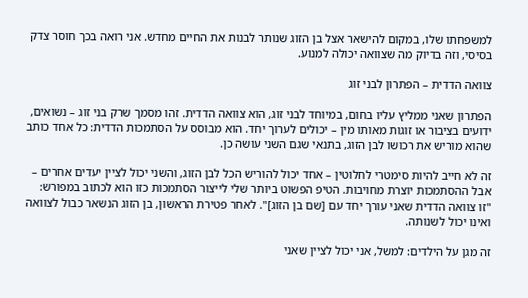למשפחתו שלו, במקום להישאר אצל בן הזוג שנותר לבנות את החיים מחדש. אני רואה בכך חוסר צדק בסיסי, וזה בדיוק מה שצוואה יכולה למנוע.

צוואה הדדית – הפתרון לבני זוג

הפתרון שאני ממליץ עליו בחום, במיוחד לבני זוג, הוא צוואה הדדית. זהו מסמך שרק בני זוג – נשואים, ידועים בציבור או זוגות מאותו מין – יכולים לערוך יחד. הוא מבוסס על הסתמכות הדדית: כל אחד כותב שהוא מוריש את רכושו לבן הזוג, בתנאי שגם השני עושה כן.

זה לא חייב להיות סימטרי לחלוטין – אחד יכול להוריש הכל לבן הזוג, והשני יכול לציין יעדים אחרים – אבל ההסתמכות יוצרת מחויבות. הטיפ הפשוט ביותר שלי לייצור הסתמכות כזו הוא לכתוב במפורש: "זו צוואה הדדית שאני עורך יחד עם [שם בן הזוג]". לאחר פטירת הראשון, בן הזוג הנשאר כבול לצוואה ואינו יכול לשנותה.

זה מגן על הילדים: למשל, אני יכול לציין שאני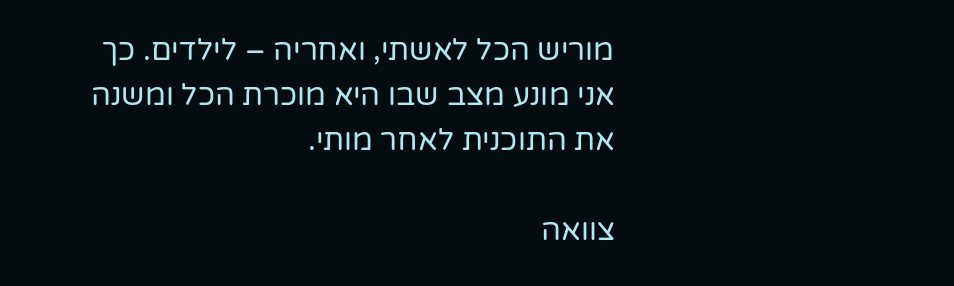מוריש הכל לאשתי, ואחריה – לילדים. כך אני מונע מצב שבו היא מוכרת הכל ומשנה את התוכנית לאחר מותי.

צוואה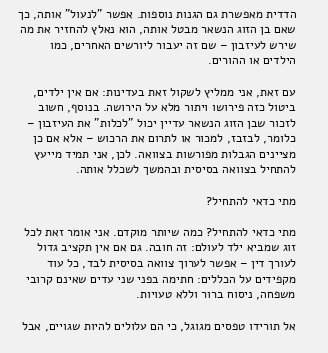הדדית מאפשרת גם הגנות נוספות. אפשר "לנעול" אותה, כך שאם בן הזוג הנשאר מבטל אותה, הוא נאלץ להחזיר את מה שירש לעיזבון – שם זה יעבור ליורשים האחרים, כמו הילדים או ההורים.

עם זאת, אני ממליץ לשקול זאת בעדינות: אם אין ילדים, ביטול כזה פירושו ויתור מלא על הירושה. בנוסף, חשוב לזכור שבן הזוג הנשאר עדיין יכול "לכלות" את העיזבון – כלומר, לבזבז, למכור או לתרום את הרכוש – אלא אם כן מציינים הגבלות מפורשות בצוואה. לכן, אני תמיד מייעץ להתחיל בצוואה בסיסית ובהמשך לשכלל אותה.

מתי כדאי להתחיל?

מתי כדאי להתחיל? כמה שיותר מוקדם. אני אומר זאת לכל זוג שמביא ילד לעולם: זה חובה. גם אם אין תקציב גדול לעורך דין – אפשר לערוך צוואה בסיסית לבד, כל עוד מקפידים על הכללים: חתימה בפני שני עדים שאינם קרובי משפחה, ניסוח ברור וללא טעויות.

אל תורידו טפסים מגוגל, כי הם עלולים להיות שגויים, אבל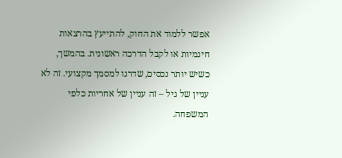אפשר ללמוד את החוק, להתייעץ בהרצאות חינמיות או לקבל הדרכה ראשונית. בהמשך, כשיש יותר נכסים, שדרגו למסמך מקצועי. זה לא עניין של גיל – זה עניין של אחריות כלפי המשפחה.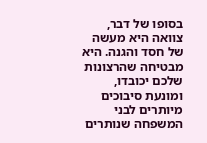בסופו של דבר, צוואה היא מעשה של חסד והגנה. היא מבטיחה שהרצונות שלכם יכובדו, ומונעת סיבוכים מיותרים לבני המשפחה שנותרים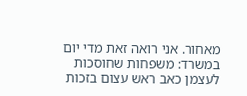מאחור. אני רואה זאת מדי יום במשרד: משפחות שחוסכות לעצמן כאב ראש עצום בזכות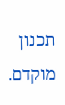תכנון מוקדם.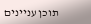תוכן עניינים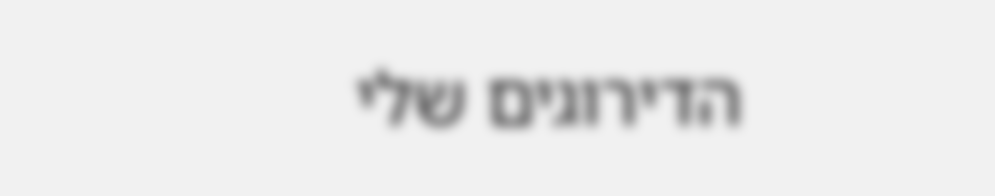הדירוגים שלי